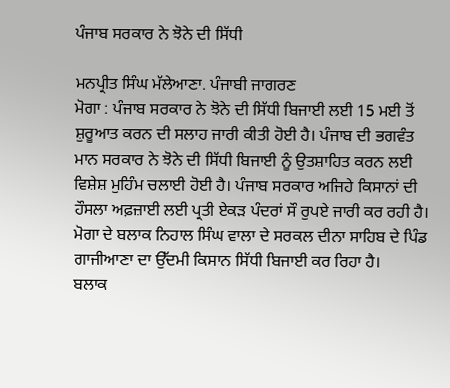ਪੰਜਾਬ ਸਰਕਾਰ ਨੇ ਝੋਨੇ ਦੀ ਸਿੱਧੀ

ਮਨਪ੍ਰੀਤ ਸਿੰਘ ਮੱਲੇਆਣਾ. ਪੰਜਾਬੀ ਜਾਗਰਣ
ਮੋਗਾ : ਪੰਜਾਬ ਸਰਕਾਰ ਨੇ ਝੋਨੇ ਦੀ ਸਿੱਧੀ ਬਿਜਾਈ ਲਈ 15 ਮਈ ਤੋਂ ਸ਼ੁਰੂਆਤ ਕਰਨ ਦੀ ਸਲਾਹ ਜਾਰੀ ਕੀਤੀ ਹੋਈ ਹੈ। ਪੰਜਾਬ ਦੀ ਭਗਵੰਤ ਮਾਨ ਸਰਕਾਰ ਨੇ ਝੋਨੇ ਦੀ ਸਿੱਧੀ ਬਿਜਾਈ ਨੂੰ ਉਤਸ਼ਾਹਿਤ ਕਰਨ ਲਈ ਵਿਸ਼ੇਸ਼ ਮੁਹਿੰਮ ਚਲਾਈ ਹੋਈ ਹੈ। ਪੰਜਾਬ ਸਰਕਾਰ ਅਜਿਹੇ ਕਿਸਾਨਾਂ ਦੀ ਹੌਸਲਾ ਅਫ਼ਜ਼ਾਈ ਲਈ ਪ੍ਰਤੀ ਏਕੜ ਪੰਦਰਾਂ ਸੌ ਰੁਪਏ ਜਾਰੀ ਕਰ ਰਹੀ ਹੈ। ਮੋਗਾ ਦੇ ਬਲਾਕ ਨਿਹਾਲ ਸਿੰਘ ਵਾਲਾ ਦੇ ਸਰਕਲ ਦੀਨਾ ਸਾਹਿਬ ਦੇ ਪਿੰਡ ਗਾਜੀਆਣਾ ਦਾ ਉੱਦਮੀ ਕਿਸਾਨ ਸਿੱਧੀ ਬਿਜਾਈ ਕਰ ਰਿਹਾ ਹੈ।
ਬਲਾਕ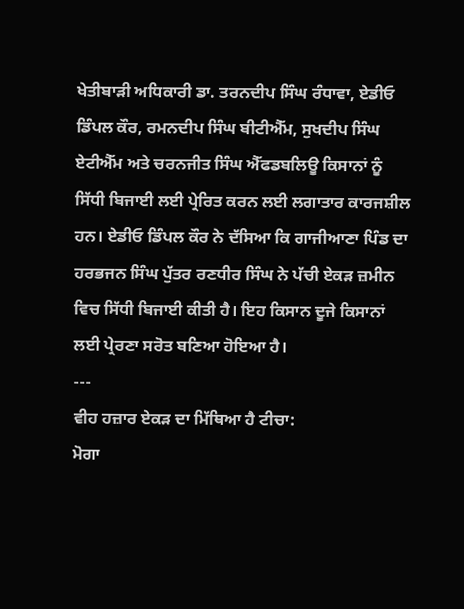ਖੇਤੀਬਾੜੀ ਅਧਿਕਾਰੀ ਡਾ. ਤਰਨਦੀਪ ਸਿੰਘ ਰੰਧਾਵਾ, ਏਡੀਓ ਡਿੰਪਲ ਕੌਰ, ਰਮਨਦੀਪ ਸਿੰਘ ਬੀਟੀਐੱਮ, ਸੁਖਦੀਪ ਸਿੰਘ ਏਟੀਐੱਮ ਅਤੇ ਚਰਨਜੀਤ ਸਿੰਘ ਐੱਫਡਬਲਿਊ ਕਿਸਾਨਾਂ ਨੂੰ ਸਿੱਧੀ ਬਿਜਾਈ ਲਈ ਪ੍ਰੇਰਿਤ ਕਰਨ ਲਈ ਲਗਾਤਾਰ ਕਾਰਜਸ਼ੀਲ ਹਨ। ਏਡੀਓ ਡਿੰਪਲ ਕੌਰ ਨੇ ਦੱਸਿਆ ਕਿ ਗਾਜੀਆਣਾ ਪਿੰਡ ਦਾ ਹਰਭਜਨ ਸਿੰਘ ਪੁੱਤਰ ਰਣਧੀਰ ਸਿੰਘ ਨੇ ਪੱਚੀ ਏਕੜ ਜ਼ਮੀਨ ਵਿਚ ਸਿੱਧੀ ਬਿਜਾਈ ਕੀਤੀ ਹੈ। ਇਹ ਕਿਸਾਨ ਦੂਜੇ ਕਿਸਾਨਾਂ ਲਈ ਪ੍ਰੇਰਣਾ ਸਰੋਤ ਬਣਿਆ ਹੋਇਆ ਹੈ।
---
ਵੀਹ ਹਜ਼ਾਰ ਏਕੜ ਦਾ ਮਿੱਥਿਆ ਹੈ ਟੀਚਾ:
ਮੋਗਾ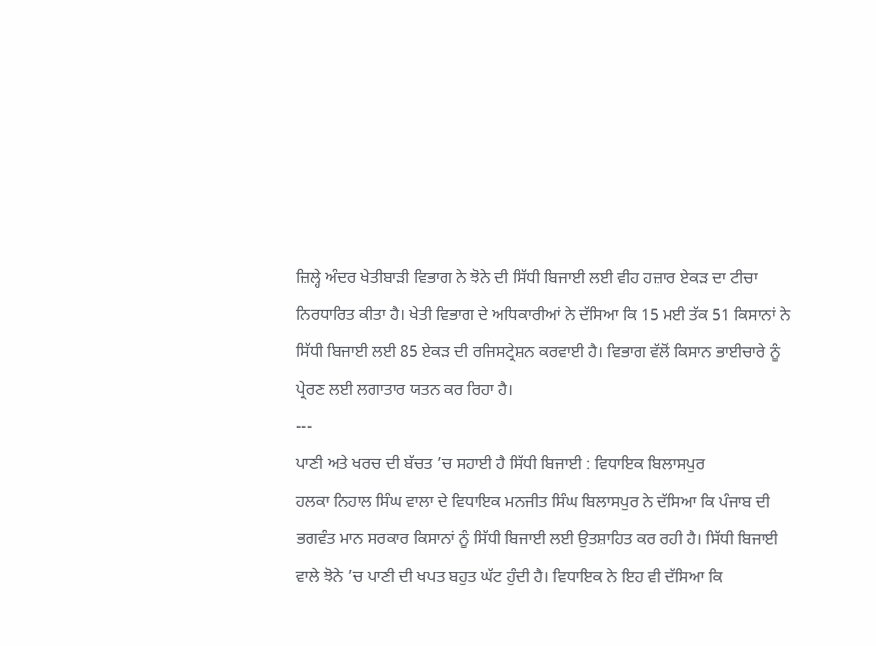ਜ਼ਿਲ੍ਹੇ ਅੰਦਰ ਖੇਤੀਬਾੜੀ ਵਿਭਾਗ ਨੇ ਝੋਨੇ ਦੀ ਸਿੱਧੀ ਬਿਜਾਈ ਲਈ ਵੀਹ ਹਜ਼ਾਰ ਏਕੜ ਦਾ ਟੀਚਾ ਨਿਰਧਾਰਿਤ ਕੀਤਾ ਹੈ। ਖੇਤੀ ਵਿਭਾਗ ਦੇ ਅਧਿਕਾਰੀਆਂ ਨੇ ਦੱਸਿਆ ਕਿ 15 ਮਈ ਤੱਕ 51 ਕਿਸਾਨਾਂ ਨੇ ਸਿੱਧੀ ਬਿਜਾਈ ਲਈ 85 ਏਕੜ ਦੀ ਰਜਿਸਟ੍ਰੇਸ਼ਨ ਕਰਵਾਈ ਹੈ। ਵਿਭਾਗ ਵੱਲੋਂ ਕਿਸਾਨ ਭਾਈਚਾਰੇ ਨੂੰ ਪ੍ਰੇਰਣ ਲਈ ਲਗਾਤਾਰ ਯਤਨ ਕਰ ਰਿਹਾ ਹੈ।
---
ਪਾਣੀ ਅਤੇ ਖਰਚ ਦੀ ਬੱਚਤ ’ਚ ਸਹਾਈ ਹੈ ਸਿੱਧੀ ਬਿਜਾਈ : ਵਿਧਾਇਕ ਬਿਲਾਸਪੁਰ
ਹਲਕਾ ਨਿਹਾਲ ਸਿੰਘ ਵਾਲਾ ਦੇ ਵਿਧਾਇਕ ਮਨਜੀਤ ਸਿੰਘ ਬਿਲਾਸਪੁਰ ਨੇ ਦੱਸਿਆ ਕਿ ਪੰਜਾਬ ਦੀ ਭਗਵੰਤ ਮਾਨ ਸਰਕਾਰ ਕਿਸਾਨਾਂ ਨੂੰ ਸਿੱਧੀ ਬਿਜਾਈ ਲਈ ਉਤਸ਼ਾਹਿਤ ਕਰ ਰਹੀ ਹੈ। ਸਿੱਧੀ ਬਿਜਾਈ ਵਾਲੇ ਝੋਨੇ ’ਚ ਪਾਣੀ ਦੀ ਖਪਤ ਬਹੁਤ ਘੱਟ ਹੁੰਦੀ ਹੈ। ਵਿਧਾਇਕ ਨੇ ਇਹ ਵੀ ਦੱਸਿਆ ਕਿ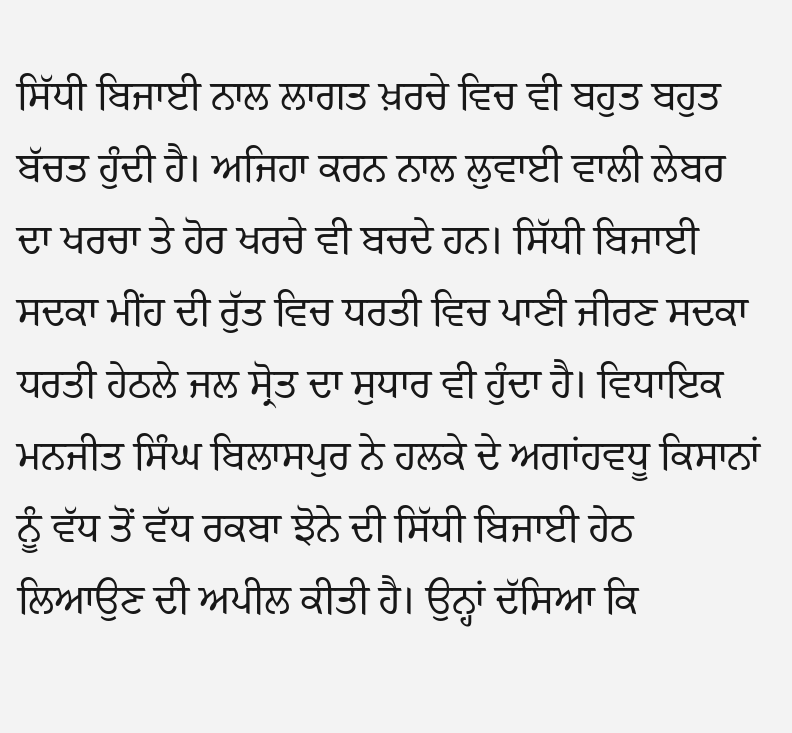ਸਿੱਧੀ ਬਿਜਾਈ ਨਾਲ ਲਾਗਤ ਖ਼ਰਚੇ ਵਿਚ ਵੀ ਬਹੁਤ ਬਹੁਤ ਬੱਚਤ ਹੁੰਦੀ ਹੈ। ਅਜਿਹਾ ਕਰਨ ਨਾਲ ਲੁਵਾਈ ਵਾਲੀ ਲੇਬਰ ਦਾ ਖਰਚਾ ਤੇ ਹੋਰ ਖਰਚੇ ਵੀ ਬਚਦੇ ਹਨ। ਸਿੱਧੀ ਬਿਜਾਈ ਸਦਕਾ ਮੀਂਹ ਦੀ ਰੁੱਤ ਵਿਚ ਧਰਤੀ ਵਿਚ ਪਾਣੀ ਜੀਰਣ ਸਦਕਾ ਧਰਤੀ ਹੇਠਲੇ ਜਲ ਸ੍ਰੋਤ ਦਾ ਸੁਧਾਰ ਵੀ ਹੁੰਦਾ ਹੈ। ਵਿਧਾਇਕ ਮਨਜੀਤ ਸਿੰਘ ਬਿਲਾਸਪੁਰ ਨੇ ਹਲਕੇ ਦੇ ਅਗਾਂਹਵਧੂ ਕਿਸਾਨਾਂ ਨੂੰ ਵੱਧ ਤੋਂ ਵੱਧ ਰਕਬਾ ਝੋਨੇ ਦੀ ਸਿੱਧੀ ਬਿਜਾਈ ਹੇਠ ਲਿਆਉਣ ਦੀ ਅਪੀਲ ਕੀਤੀ ਹੈ। ਉਨ੍ਹਾਂ ਦੱਸਿਆ ਕਿ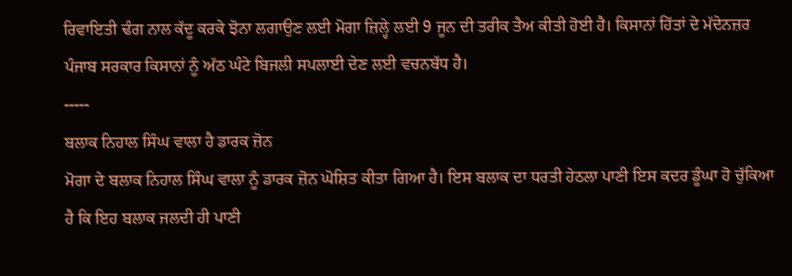ਰਿਵਾਇਤੀ ਢੰਗ ਨਾਲ ਕੱਦੂ ਕਰਕੇ ਝੋਨਾ ਲਗਾਉਣ ਲਈ ਮੋਗਾ ਜ਼ਿਲ੍ਹੇ ਲਈ 9 ਜੂਨ ਦੀ ਤਰੀਕ ਤੈਅ ਕੀਤੀ ਹੋਈ ਹੈ। ਕਿਸਾਨਾਂ ਹਿੱਤਾਂ ਦੇ ਮੱਦੇਨਜ਼ਰ ਪੰਜਾਬ ਸਰਕਾਰ ਕਿਸਾਨਾਂ ਨੂੰ ਅੱਠ ਘੰਟੇ ਬਿਜਲੀ ਸਪਲਾਈ ਦੇਣ ਲਈ ਵਚਨਬੱਧ ਹੈ।
-----
ਬਲਾਕ ਨਿਹਾਲ ਸਿੰਘ ਵਾਲਾ ਹੈ ਡਾਰਕ ਜ਼ੋਨ
ਮੋਗਾ ਦੇ ਬਲਾਕ ਨਿਹਾਲ ਸਿੰਘ ਵਾਲਾ ਨੂੰ ਡਾਰਕ ਜ਼ੋਨ ਘੋਸ਼ਿਤ ਕੀਤਾ ਗਿਆ ਹੈ। ਇਸ ਬਲਾਕ ਦਾ ਧਰਤੀ ਹੇਠਲਾ ਪਾਣੀ ਇਸ ਕਦਰ ਡੂੰਘਾ ਹੋ ਚੁੱਕਿਆ ਹੈ ਕਿ ਇਹ ਬਲਾਕ ਜਲਦੀ ਹੀ ਪਾਣੀ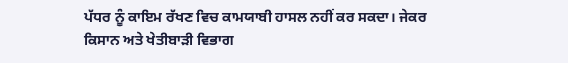ਪੱਧਰ ਨੂੰ ਕਾਇਮ ਰੱਖਣ ਵਿਚ ਕਾਮਯਾਬੀ ਹਾਸਲ ਨਹੀਂ ਕਰ ਸਕਦਾ। ਜੇਕਰ ਕਿਸਾਨ ਅਤੇ ਖੇਤੀਬਾੜੀ ਵਿਭਾਗ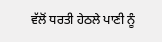ਵੱਲੋਂ ਧਰਤੀ ਹੇਠਲੇ ਪਾਣੀ ਨੂੰ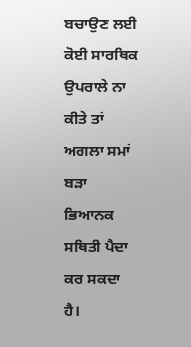ਬਚਾਉਣ ਲਈ ਕੋਈ ਸਾਰਥਿਕ ਉਪਰਾਲੇ ਨਾ ਕੀਤੇ ਤਾਂ ਅਗਲਾ ਸਮਾਂ ਬੜਾ ਭਿਆਨਕ ਸਥਿਤੀ ਪੈਦਾ ਕਰ ਸਕਦਾ ਹੈ।